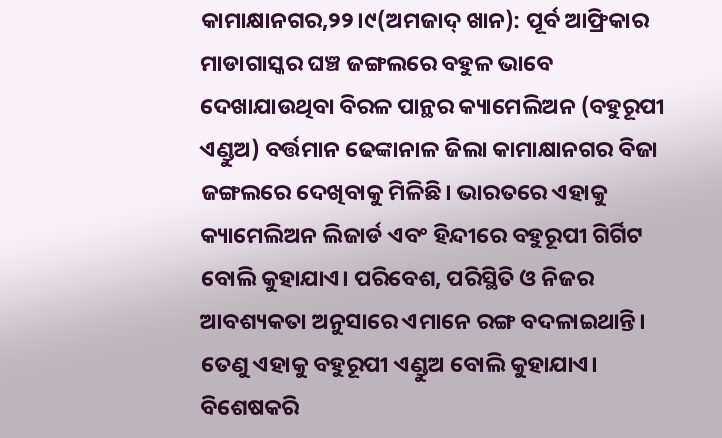କାମାକ୍ଷାନଗର,୨୨।୯(ଅମଜାଦ୍ ଖାନ): ପୂର୍ବ ଆଫ୍ରିକାର ମାଡାଗାସ୍କର ଘଞ୍ଚ ଜଙ୍ଗଲରେ ବହୁଳ ଭାବେ ଦେଖାଯାଉଥିବା ବିରଳ ପାନ୍ଥର କ୍ୟାମେଲିଅନ (ବହୁରୂପୀ ଏଣ୍ଡୁଅ) ବର୍ତ୍ତମାନ ଢେଙ୍କାନାଳ ଜିଲା କାମାକ୍ଷାନଗର ବିଜା ଜଙ୍ଗଲରେ ଦେଖିବାକୁ ମିଳିଛି। ଭାରତରେ ଏହାକୁ କ୍ୟାମେଲିଅନ ଲିଜାର୍ଡ ଏବଂ ହିନ୍ଦୀରେ ବହୁରୂପୀ ଗିର୍ଗିଟ ବୋଲି କୁହାଯାଏ। ପରିବେଶ, ପରିସ୍ଥିତି ଓ ନିଜର ଆବଶ୍ୟକତା ଅନୁସାରେ ଏମାନେ ରଙ୍ଗ ବଦଳାଇଥାନ୍ତି। ତେଣୁ ଏହାକୁ ବହୁରୂପୀ ଏଣ୍ଡୁଅ ବୋଲି କୁହାଯାଏ। ବିଶେଷକରି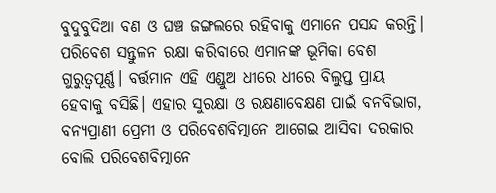ବୁଦୁବୁଦିଆ ବଣ ଓ ଘଞ୍ଚ ଜଙ୍ଗଲରେ ରହିବାକୁ ଏମାନେ ପସନ୍ଦ କରନ୍ତି। ପରିବେଶ ସନ୍ତୁଳନ ରକ୍ଷା କରିବାରେ ଏମାନଙ୍କ ଭୂମିକା ବେଶ ଗୁରୁତ୍ୱପୂର୍ଣ୍ଣ। ବର୍ତ୍ତମାନ ଏହି ଏଣ୍ଡୁଅ ଧୀରେ ଧୀରେ ବିଲୁପ୍ତ ପ୍ରାୟ ହେବାକୁ ବସିଛି। ଏହାର ସୁରକ୍ଷା ଓ ରକ୍ଷଣାବେକ୍ଷଣ ପାଇଁ ବନବିଭାଗ, ବନ୍ୟପ୍ରାଣୀ ପ୍ରେମୀ ଓ ପରିବେଶବିତ୍ମାନେ ଆଗେଇ ଆସିବା ଦରକାର ବୋଲି ପରିବେଶବିତ୍ମାନେ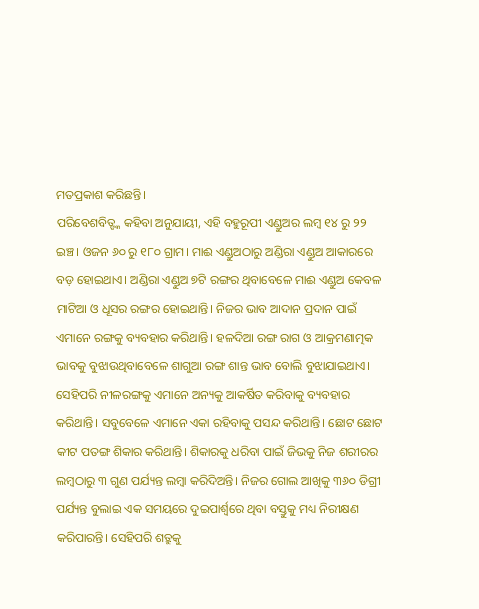ମତପ୍ରକାଶ କରିଛନ୍ତି।
ପରିବେଶବିତ୍ଙ୍କ କହିବା ଅନୁଯାୟୀ, ଏହି ବହୁରୂପୀ ଏଣ୍ଡୁଅର ଲମ୍ବ ୧୪ ରୁ ୨୨ ଇଞ୍ଚ। ଓଜନ ୬୦ ରୁ ୧୮୦ ଗ୍ରାମ। ମାଈ ଏଣ୍ଡୁଅଠାରୁ ଅଣ୍ଡିରା ଏଣ୍ଡୁଅ ଆକାରରେ ବଡ଼ ହୋଇଥାଏ। ଅଣ୍ଡିରା ଏଣ୍ଡୁଅ ୭ଟି ରଙ୍ଗର ଥିବାବେଳେ ମାଈ ଏଣ୍ଡୁଅ କେବଳ ମାଟିଆ ଓ ଧୂସର ରଙ୍ଗର ହୋଇଥାନ୍ତି। ନିଜର ଭାବ ଆଦାନ ପ୍ରଦାନ ପାଇଁ ଏମାନେ ରଙ୍ଗକୁ ବ୍ୟବହାର କରିଥାନ୍ତି। ହଳଦିଆ ରଙ୍ଗ ରାଗ ଓ ଆକ୍ରମଣାତ୍ମକ ଭାବକୁ ବୁଝାଉଥିବାବେଳେ ଶାଗୁଆ ରଙ୍ଗ ଶାନ୍ତ ଭାବ ବୋଲି ବୁଝାଯାଇଥାଏ। ସେହିପରି ନୀଳରଙ୍ଗକୁ ଏମାନେ ଅନ୍ୟକୁ ଆକର୍ଷିତ କରିବାକୁ ବ୍ୟବହାର କରିଥାନ୍ତି। ସବୁବେଳେ ଏମାନେ ଏକା ରହିବାକୁ ପସନ୍ଦ କରିଥାନ୍ତି। ଛୋଟ ଛୋଟ କୀଟ ପତଙ୍ଗ ଶିକାର କରିଥାନ୍ତି। ଶିକାରକୁ ଧରିବା ପାଇଁ ଜିଭକୁ ନିଜ ଶରୀରର ଲମ୍ବଠାରୁ ୩ ଗୁଣ ପର୍ଯ୍ୟନ୍ତ ଲମ୍ବା କରିଦିଅନ୍ତି। ନିଜର ଗୋଲ ଆଖିକୁ ୩୬୦ ଡିଗ୍ରୀ ପର୍ଯ୍ୟନ୍ତ ବୁଲାଇ ଏକ ସମୟରେ ଦୁଇପାର୍ଶ୍ୱରେ ଥିବା ବସ୍ତୁକୁ ମଧ୍ୟ ନିରୀକ୍ଷଣ କରିପାରନ୍ତି। ସେହିପରି ଶତ୍ରୁକୁ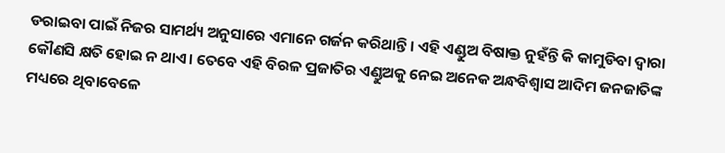ଡରାଇବା ପାଇଁ ନିଜର ସାମର୍ଥ୍ୟ ଅନୁସାରେ ଏମାନେ ଗର୍ଜନ କରିଥାନ୍ତି। ଏହି ଏଣ୍ଡୁଅ ବିଷାକ୍ତ ନୁହଁନ୍ତି କି କାମୁଡିବା ଦ୍ୱାରା କୌଣସି କ୍ଷତି ହୋଇ ନ ଥାଏ। ତେବେ ଏହି ବିରଳ ପ୍ରଜାତିର ଏଣ୍ଡୁଅକୁ ନେଇ ଅନେକ ଅନ୍ଧବିଶ୍ୱାସ ଆଦିମ ଜନଜାତିଙ୍କ ମଧ୍ୟରେ ଥିବାବେଳେ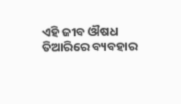ଏହି ଜୀବ ଔଷଧ ତିଆରିରେ ବ୍ୟବହାର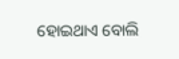ହୋଇଥାଏ ବୋଲି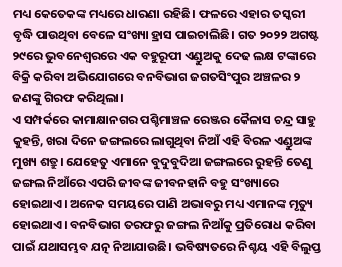ମଧ୍ୟ କେତେକଙ୍କ ମଧ୍ୟରେ ଧାରଣା ରହିଛି। ଫଳରେ ଏହାର ତସ୍କରୀ ବୃଦ୍ଧି ପାଉଥିବା ବେଳେ ସଂଖ୍ୟା ହ୍ରାସ ପାଇଚାଲିଛି। ଗତ ୨୦୨୨ ଅଗଷ୍ଟ ୨୯ରେ ଭୁବନେଶ୍ୱରରେ ଏକ ବହୁରୂପୀ ଏଣ୍ଡୁଅକୁ ଦେଢ ଲକ୍ଷ ଟଙ୍କାରେ ବିକ୍ରି କରିବା ଅଭିଯୋଗରେ ବନବିଭାଗ ଜଗତସିଂପୁର ଅଞ୍ଚଳର ୨ ଜଣଙ୍କୁ ଗିରଫ କରିଥିଲା।
ଏ ସମ୍ପର୍କରେ କାମାକ୍ଷାନଗର ପଶ୍ଚିମାଞ୍ଚଳ ରେଞ୍ଜର କୈଳାସ ଚନ୍ଦ୍ର ସାହୁ କୁହନ୍ତି, ଖରା ଦିନେ ଜଙ୍ଗଲରେ ଲାଗୁଥିବା ନିଆଁ ଏହି ବିରଳ ଏଣ୍ଡୁଅଙ୍କ ମୁଖ୍ୟ ଶତ୍ରୁ। ଯେହେତୁ ଏମାନେ ବୁଦୁବୁଦିଆ ଜଙ୍ଗଲରେ ରୁହନ୍ତି ତେଣୁ ଜଙ୍ଗଲ ନିଆଁରେ ଏପରି ଜୀବଙ୍କ ଜୀବନହାନି ବହୁ ସଂଖ୍ୟାରେ ହୋଇଥାଏ। ଅନେକ ସମୟରେ ପାଣି ଅଭାବରୁ ମଧ୍ୟ ଏମାନଙ୍କ ମୃତ୍ୟୁ ହୋଇଥାଏ। ବନବିଭାଗ ତରଫରୁ ଜଙ୍ଗଲ ନିଆଁକୁ ପ୍ରତିରୋଧ କରିବା ପାଇଁ ଯଥାସମ୍ଭବ ଯତ୍ନ ନିଆଯାଉଛି। ଭବିଷ୍ୟତରେ ନିଶ୍ଚୟ ଏହି ବିଲୁପ୍ତ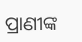ପ୍ରାଣୀଙ୍କ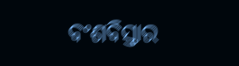ବଂଶବିସ୍ତାର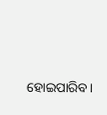ହୋଇପାରିବ।